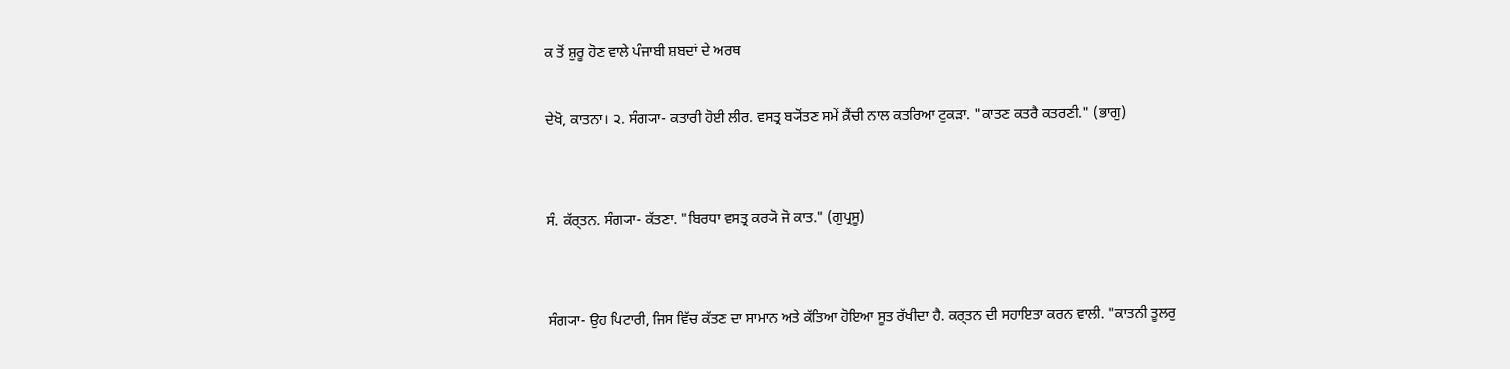ਕ ਤੋਂ ਸ਼ੁਰੂ ਹੋਣ ਵਾਲੇ ਪੰਜਾਬੀ ਸ਼ਬਦਾਂ ਦੇ ਅਰਥ

ਦੇਖੋ, ਕਾਤਨਾ। ੨. ਸੰਗ੍ਯਾ- ਕਤਾਰੀ ਹੋਈ ਲੀਰ. ਵਸਤ੍ਰ ਬ੍ਯੋਂਤਣ ਸਮੇਂ ਕ਼ੈਂਚੀ ਨਾਲ ਕਤਰਿਆ ਟੁਕੜਾ. "ਕਾਤਣ ਕਤਰੈ ਕਤਰਣੀ." (ਭਾਗੁ)


ਸੰ. ਕੱਰ੍‍ਤਨ. ਸੰਗ੍ਯਾ- ਕੱਤਣਾ. "ਬਿਰਧਾ ਵਸਤ੍ਰ ਕਰ੍ਯੋ ਜੋ ਕਾਤ." (ਗੁਪ੍ਰਸੂ)


ਸੰਗ੍ਯਾ- ਉਹ ਪਿਟਾਰੀ, ਜਿਸ ਵਿੱਚ ਕੱਤਣ ਦਾ ਸਾਮਾਨ ਅਤੇ ਕੱਤਿਆ ਹੋਇਆ ਸੂਤ ਰੱਖੀਦਾ ਹੈ. ਕਰ੍‍ਤਨ ਦੀ ਸਹਾਇਤਾ ਕਰਨ ਵਾਲੀ. "ਕਾਤਨੀ ਤੂਲਰੁ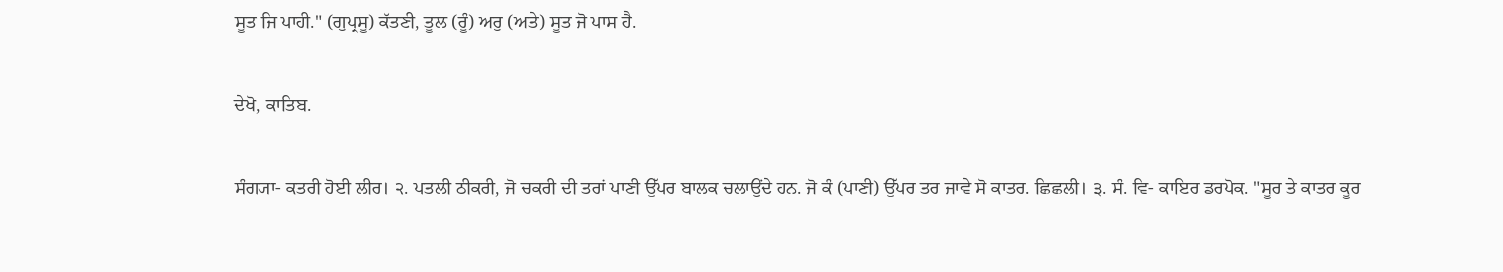ਸੂਤ ਜਿ ਪਾਹੀ." (ਗੁਪ੍ਰਸੂ) ਕੱਤਣੀ, ਤੂਲ (ਰੂੰ) ਅਰੁ (ਅਤੇ) ਸੂਤ ਜੋ ਪਾਸ ਹੈ.


ਦੇਖੋ, ਕਾਤਿਬ.


ਸੰਗ੍ਯਾ- ਕਤਰੀ ਹੋਈ ਲੀਰ। ੨. ਪਤਲੀ ਠੀਕਰੀ, ਜੋ ਚਕਰੀ ਦੀ ਤਰਾਂ ਪਾਣੀ ਉੱਪਰ ਬਾਲਕ ਚਲਾਉਂਦੇ ਹਨ. ਜੋ ਕੰ (ਪਾਣੀ) ਉੱਪਰ ਤਰ ਜਾਵੇ ਸੋ ਕਾਤਰ. ਛਿਛਲੀ। ੩. ਸੰ. ਵਿ- ਕਾਇਰ ਡਰਪੋਕ. "ਸੂਰ ਤੇ ਕਾਤਰ ਕੂਰ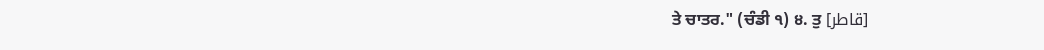ਤੇ ਚਾਤਰ." (ਚੰਡੀ ੧) ੪. ਤੁ [قاطر]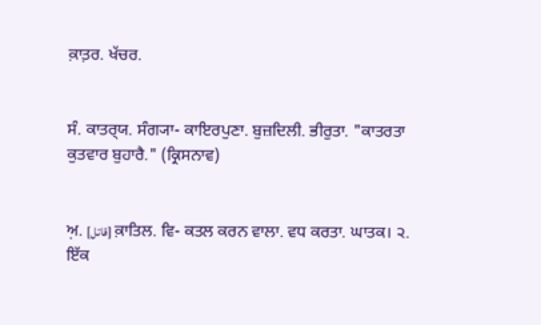ਕ਼ਾਤ਼ਰ. ਖੱਚਰ.


ਸੰ. ਕਾਤਰ੍‍ਯ. ਸੰਗ੍ਯਾ- ਕਾਇਰਪੁਣਾ. ਬੁਜ਼ਦਿਲੀ. ਭੀਰੁਤਾ. "ਕਾਤਰਤਾ ਕੁਤਵਾਰ ਬੁਹਾਰੈ." (ਕ੍ਰਿਸਨਾਵ)


ਅ਼. [قاتل] ਕ਼ਾਤਿਲ. ਵਿ- ਕਤਲ ਕਰਨ ਵਾਲਾ. ਵਧ ਕਰਤਾ. ਘਾਤਕ। ੨. ਇੱਕ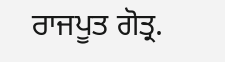ਰਾਜਪੂਤ ਗੋਤ੍ਰ.